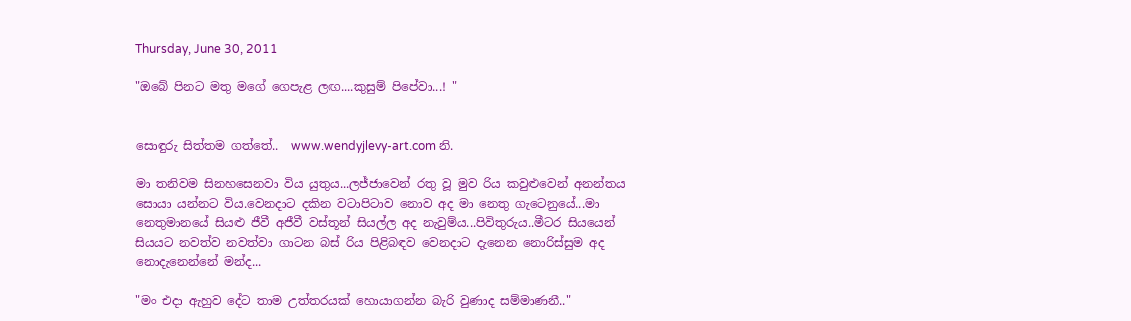Thursday, June 30, 2011

"ඔබේ පිනට මතු මගේ ගෙපැළ ලඟ....කුසුම් පිපේවා...! "


සොඳුරු සිත්තම ගත්තේ..  www.wendyjlevy-art.com නි.

මා තනිවම සිනහසෙනවා විය යුතුය...ලජ්ජාවෙන් රතු වූ මුව රිය කවුළුවෙන් අනන්තය සොයා යන්නට විය.වෙනදාට දකින වටාපිටාව නොව අද මා නෙතු ගැටෙනුයේ...මා නෙතුමානයේ සියළු ජීවී අජීවී වස්තූන් සියල්ල අද නැවුම්ය...පිවිතුරුය..මීටර සියයෙන් සියයට නවත්ව නවත්වා ගාටන බස් රිය පිළිබඳව වෙනදාට දැනෙන නොරිස්සුම අද නොදැනෙන්නේ මන්ද...

"මං එදා ඇහුව දේට තාම උත්තරයක් හොයාගන්න බැරි වුණාද සම්මාණනී.."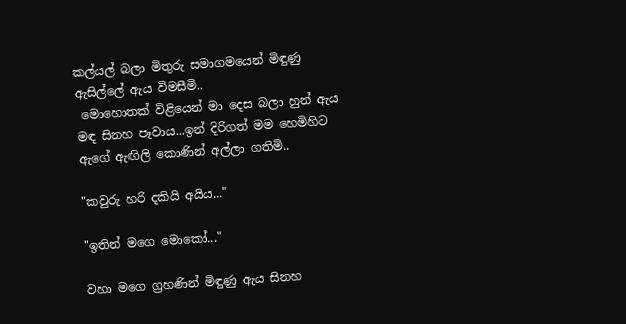කල්යල් බලා මිතුරු සමාගමයෙන් මිඳුණු ඇසිල්ලේ ඇය විමසීමි..
 මොහොතක් විළියෙන් මා දෙස බලා හුන් ඇය මඳ සිනහ පෑවාය...ඉන් දිරිගත් මම හෙමිහිට ඇගේ ඇඟිලි කොණින් අල්ලා ගතිමි..

"කවුරු හරි දකියි අයිය..."

"ඉතින් මගෙ මොකෝ..."

වහා මගෙ ග්‍රහණින් මිඳුණු ඇය සිනහ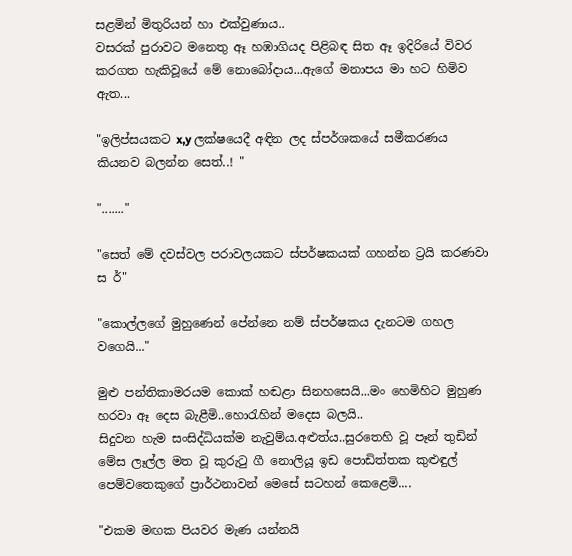සළමින් මිතුරියන් හා එක්වුණාය..
වසරක් පුරාවට මනෙතු ඈ හඹාගියද පිළිබඳ සිත ඈ ඉදිරියේ විවර කරගත හැකිවූයේ මේ නොබෝදාය...ඇගේ මනාපය මා හට හිමිව ඇත...

"ඉලිප්සයකට x,y ලක්ෂයෙදී අඳින ලද ස්පර්ශකයේ සමීකරණය කියනව බලන්න සෙත්..! "

"......."

"සෙත් මේ දවස්වල පරාවලයකට ස්පර්ෂකයක් ගහන්න ට්‍රයි කරණවා ස ර්"

"කොල්ලගේ මුහුණෙන් පේන්නෙ නම් ස්පර්ෂකය දැනටම ගහල වගෙයි..."

මුළු පන්තිකාමරයම කොක් හඬළා සිනහසෙයි...මං හෙමිහිට මුහුණ හරවා ඈ දෙස බැළීමි..හොරැහින් මදෙස බලයි..
සිදුවන හැම සංසිද්ධියක්ම නැවුම්ය.අළුත්ය..සුරතෙහි වූ පෑන් තුඩින් මේස ලෑල්ල මත වූ කුරුටු ගී නොලියූ ඉඩ පොඩිත්තක කුළුඳුල් පෙම්වතෙකුගේ ප්‍රාර්ථනාවන් මෙසේ සටහන් කෙළෙමි....

"එකම මඟක පියවර මැණ යන්නයි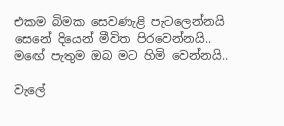එකම බිමක සෙවණැළි පැටලෙන්නයි
සෙනේ දියෙන් මීවිත පිරවෙන්නයි..
මඟේ පැතුම ඔබ මට හිමි වෙන්නයි..

වැලේ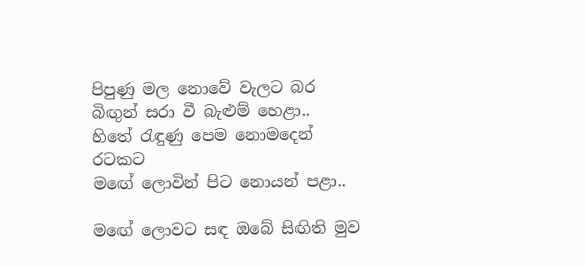පිපුණු මල නොවේ වැලට බර
බිඟුන් සරා වී බැළුම් හෙළා..
හිතේ රැඳුණු පෙම නොමදෙන් රටකට
මඟේ ලොවින් පිට නොයන් පළා..

මඟේ ලොවට සඳ ඔබේ සිඟිති මුව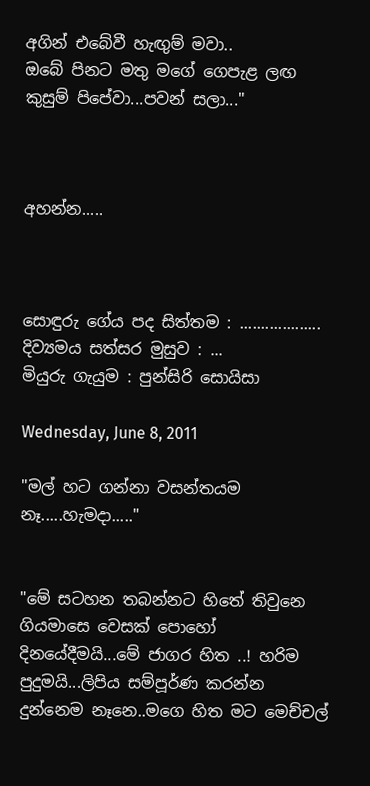අගින් එබේවී හැඟුම් මවා..
ඔබේ පිනට මතු මගේ ගෙපැළ ලඟ
කුසුම් පිපේවා...පවන් සලා..."



අහන්න.....



සොඳුරු ගේය පද සිත්තම : ...................
දිව්‍යමය සත්සර මුසුව : ...
මියුරු ගැයුම : පුන්සිරි සොයිසා

Wednesday, June 8, 2011

"මල් හට ගන්නා වසන්තයම නෑ.....හැමදා....."


"මේ සටහන තබන්නට හිතේ තිවුනෙ ගියමාසෙ වෙසක් පොහෝ දිනයේදීමයි...මේ ජාගර හිත ..! හරිම පුදුමයි...ලිපිය සම්පූර්ණ කරන්න දුන්නෙම නෑනෙ..මගෙ හිත මට මෙච්චල්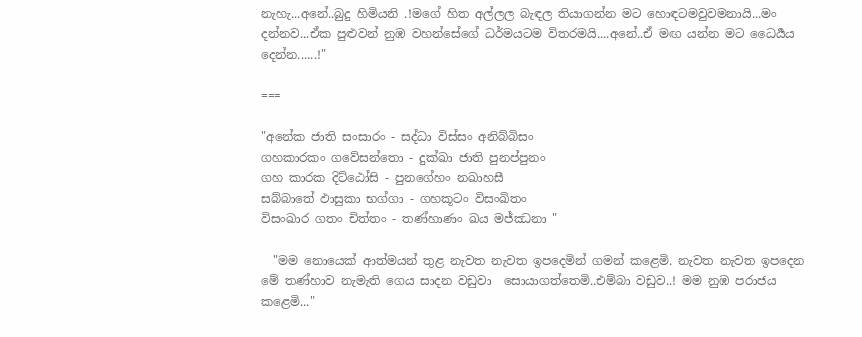නැහැ...අනේ..බුදු හිමියනි .!මගේ හිත අල්ලල බැඳල තියාගන්න මට හොඳටමවුවමනායි...මං දන්නව...ඒක පුළුවන් නුඹ වහන්සේගේ ධර්මයටම විතරමයි....අනේ..ඒ මඟ යන්න මට ධෛර්‍යය දෙන්න......!"

===

"අනේක ජාති සංසාරං - සද්ධා විස්සං අනිබ්බිසං
ගහකාරකං ගවේසන්තො - දුක්‍ඛා ජාති පුනප්පුනං
ගහ කාරක දිට්ඨෝසි - පුනගේහං නඛාහසී
සබ්බාතේ ඵාසුකා භග්ගා - ගහකූටං විසංඛිතං
විසංඛාර ගතං චිත්තං - තණ්හාණං ඛය මජ්ඣනා "

  "මම නොයෙක් ආත්මයන් තුළ නැවත නැවත ඉපදෙමින් ගමන් කළෙමි. නැවත නැවත ඉපදෙන මේ තණ්හාව නැමැති ගෙය සාදන වඩුවා  සොයාගත්තෙමි..එම්බා වඩුව..! මම නුඹ පරාජය කළෙමි..."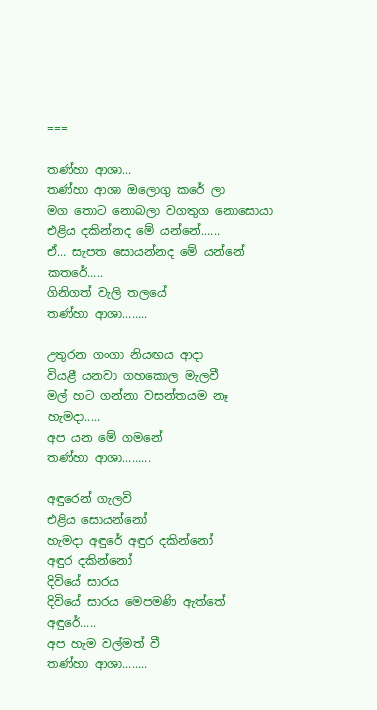===

තණ්හා ආශා...
තණ්හා ආශා ඔලොගු කරේ ලා
මග තොට නොබලා වගතුග නොසොයා
එළිය දකින්නද මේ යන්නේ......
ඒ... සැපත සොයන්නද මේ යන්නේ
කතරේ.....
ගිනිගත් වැලි තලයේ
තණ්හා ආශා........

උතුරන ගංගා නියඟය ආදා
වියළී යනවා ගහකොල මැලවී
මල් හට ගන්නා වසන්තයම නෑ
හැමදා.....
අප යන මේ ගමනේ
තණ්හා ආශා.........

අඳුරෙන් ගැලවි
එළිය සොයන්නෝ
හැමදා අඳුරේ අඳුර දකින්නෝ
අඳුර දකින්නෝ
දිවියේ සාරය
දිවියේ සාරය මෙපමණි ඇත්තේ
අඳුරේ.....
අප හැම වල්මත් වී
තණ්හා ආශා........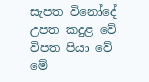සැපත විනෝදේ උපත කදුළ වේ
විපත පියා වේ මේ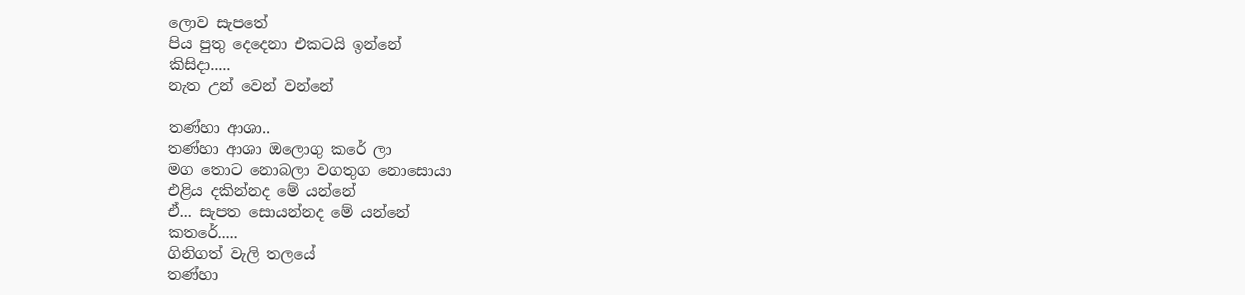ලොව සැපතේ
පිය පුතු දෙදෙනා එකටයි ඉන්නේ
කිසිදා.....
නැත උන් වෙන් වන්නේ

තණ්හා ආශා..
තණ්හා ආශා ඔලොගු කරේ ලා
මග තොට නොබලා වගතුග නොසොයා
එළිය දකින්නද මේ යන්නේ
ඒ... සැපත සොයන්නද මේ යන්නේ
කතරේ.....
ගිනිගත් වැලි තලයේ
තණ්හා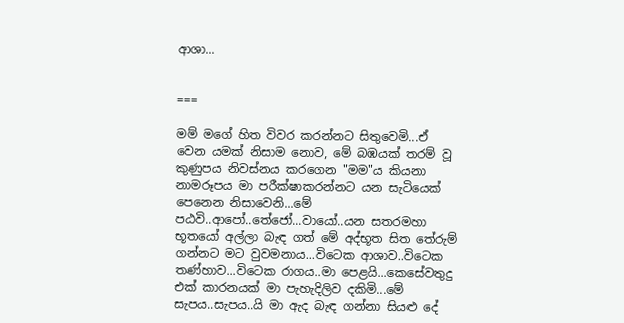ආශා...


===

මම් මගේ හිත විවර කරන්නට සිතුවෙමි...ඒ වෙන යමක් නිසාම නොව, මේ බඹයක් තරම් වූ කුණුපය නිවස්නය කරගෙන "මම"ය කියනා නාමරූපය මා පරීක්ෂාකරන්නට යන සැටියෙක් පෙනෙන නිසාවෙනි...මේ පඨවි..ආපෝ..තේජෝ...වායෝ..යන සතරමහා භූතයෝ අල්ලා බැඳ ගත් මේ අද්භූත සිත තේරුම් ගන්නට මට වුවමනාය...විටෙක ආශාව..විටෙක තණ්හාව...විටෙක රාගය..මා පෙළයි...කෙසේවතුදු  එක් කාරනයක් මා පැහැදිලිව දකිමි...මේ සැපය..සැපය..යි මා ඇද බැඳ ගන්නා සියළු දේ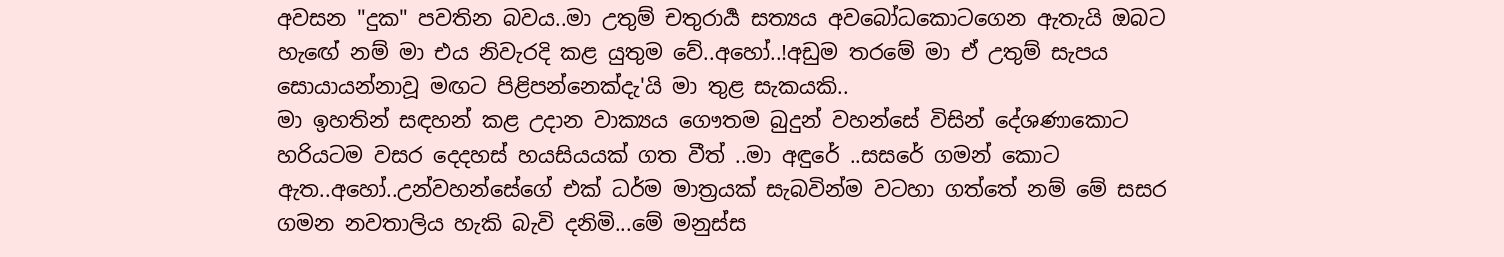අවසන "දුක" පවතින බවය..මා උතුම් චතුරාර්‍ය සත්‍යය අවබෝධකොටගෙන ඇතැයි ඔබට හැඟේ නම් මා එය නිවැරදි කළ යුතුම වේ..අහෝ..!අඩුම තරමේ මා ඒ උතුම් සැපය සොයායන්නාවූ මඟට පිළිපන්නෙක්දැ'යි මා තුළ සැකයකි..
මා ඉහතින් සඳහන් කළ උදාන වාක්‍යය ගෞතම බුදුන් වහන්සේ විසින් දේශණාකොට හරියටම වසර දෙදහස් හයසියයක් ගත වීත් ..මා අඳුරේ ..සසරේ ගමන් කොට ඇත..අහෝ..උන්වහන්සේගේ එක් ධර්ම මාත්‍රයක් සැබවින්ම වටහා ගත්තේ නම් මේ සසර ගමන නවතාලිය හැකි බැවි දනිමි...මේ මනුස්ස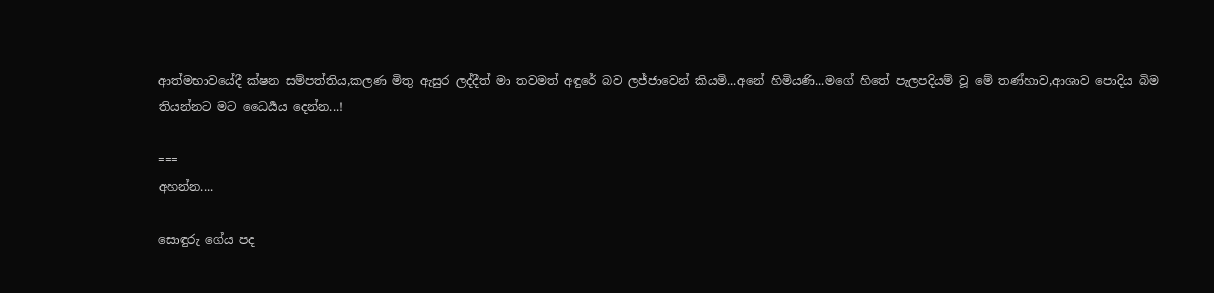ආත්මභාවයේදී ක්ෂන සම්පත්තිය,කලණ මිතු ඇසුර ලද්දීත් මා තවමත් අඳුරේ බව ලජ්ජාවෙන් කියමි...අනේ හිමියණි...මගේ හිතේ පැලපදියම් වූ මේ තණ්හාව,ආශාව පොදිය බිම තියන්නට මට ධෛර්‍යය දෙන්න...!

===
අහන්න....

සොඳුරු ගේය පද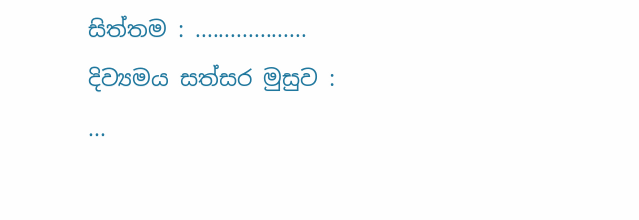සිත්තම : ...................
දිව්‍යමය සත්සර මුසුව : ...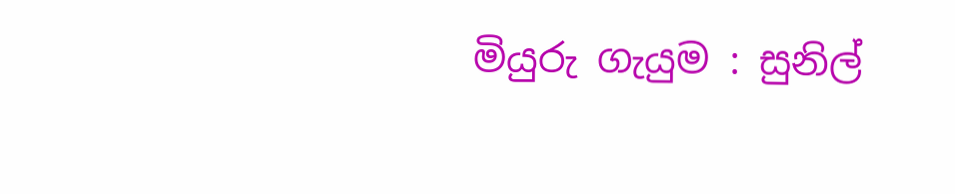මියුරු ගැයුම : සුනිල්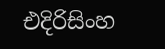එදිරිසිංහ